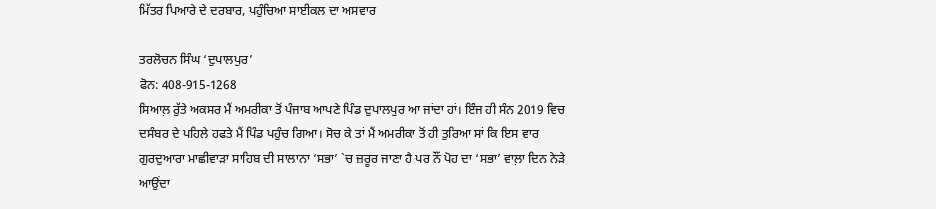ਮਿੱਤਰ ਪਿਆਰੇ ਦੇ ਦਰਬਾਰ, ਪਹੁੰਚਿਆ ਸਾਈਕਲ ਦਾ ਅਸਵਾਰ

ਤਰਲੋਚਨ ਸਿੰਘ ‘ਦੁਪਾਲਪੁਰ’
ਫੋਨ: 408-915-1268
ਸਿਆਲ਼ ਰੁੱਤੇ ਅਕਸਰ ਮੈਂ ਅਮਰੀਕਾ ਤੋਂ ਪੰਜਾਬ ਆਪਣੇ ਪਿੰਡ ਦੁਪਾਲਪੁਰ ਆ ਜਾਂਦਾ ਹਾਂ। ਇੰਜ ਹੀ ਸੰਨ 2019 ਵਿਚ ਦਸੰਬਰ ਦੇ ਪਹਿਲੇ ਹਫਤੇ ਮੈਂ ਪਿੰਡ ਪਹੁੰਚ ਗਿਆ। ਸੋਚ ਕੇ ਤਾਂ ਮੈਂ ਅਮਰੀਕਾ ਤੋਂ ਹੀ ਤੁਰਿਆ ਸਾਂ ਕਿ ਇਸ ਵਾਰ ਗੁਰਦੁਆਰਾ ਮਾਛੀਵਾੜਾ ਸਾਹਿਬ ਦੀ ਸਾਲਾਨਾ ‘ਸਭਾ’ `ਚ ਜ਼ਰੂਰ ਜਾਣਾ ਹੈ ਪਰ ਨੌਂ ਪੋਹ ਦਾ ‘ਸਭਾ’ ਵਾਲ਼ਾ ਦਿਨ ਨੇੜੇ ਆਉਂਦਾ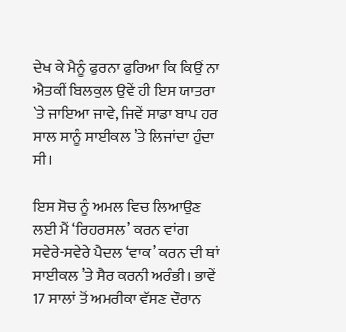ਦੇਖ ਕੇ ਮੈਨੂੰ ਫੁਰਨਾ ਫੁਰਿਆ ਕਿ ਕਿਉਂ ਨਾ ਐਤਕੀਂ ਬਿਲਕੁਲ ਉਵੇਂ ਹੀ ਇਸ ਯਾਤਰਾ `ਤੇ ਜਾਇਆ ਜਾਵੇ, ਜਿਵੇਂ ਸਾਡਾ ਬਾਪ ਹਰ ਸਾਲ ਸਾਨੂੰ ਸਾਈਕਲ ’ਤੇ ਲਿਜਾਂਦਾ ਹੁੰਦਾ ਸੀ।

ਇਸ ਸੋਚ ਨੂੰ ਅਮਲ ਵਿਚ ਲਿਆਉਣ ਲਈ ਮੈਂ ‘ਰਿਹਰਸਲ’ ਕਰਨ ਵਾਂਗ ਸਵੇਰੇ-ਸਵੇਰੇ ਪੈਦਲ ‘ਵਾਕ’ ਕਰਨ ਦੀ ਥਾਂ ਸਾਈਕਲ ’ਤੇ ਸੈਰ ਕਰਨੀ ਅਰੰਭੀ। ਭਾਵੇਂ 17 ਸਾਲਾਂ ਤੋਂ ਅਮਰੀਕਾ ਵੱਸਣ ਦੌਰਾਨ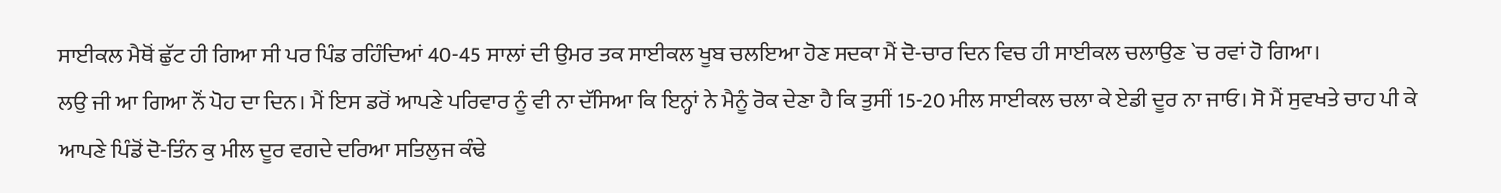ਸਾਈਕਲ ਮੈਥੋਂ ਛੁੱਟ ਹੀ ਗਿਆ ਸੀ ਪਰ ਪਿੰਡ ਰਹਿੰਦਿਆਂ 40-45 ਸਾਲਾਂ ਦੀ ਉਮਰ ਤਕ ਸਾਈਕਲ ਖੂਬ ਚਲਇਆ ਹੋਣ ਸਦਕਾ ਮੈਂ ਦੋ-ਚਾਰ ਦਿਨ ਵਿਚ ਹੀ ਸਾਈਕਲ ਚਲਾਉਣ `ਚ ਰਵਾਂ ਹੋ ਗਿਆ।
ਲਉ ਜੀ ਆ ਗਿਆ ਨੌਂ ਪੋਹ ਦਾ ਦਿਨ। ਮੈਂ ਇਸ ਡਰੋਂ ਆਪਣੇ ਪਰਿਵਾਰ ਨੂੰ ਵੀ ਨਾ ਦੱਸਿਆ ਕਿ ਇਨ੍ਹਾਂ ਨੇ ਮੈਨੂੰ ਰੋਕ ਦੇਣਾ ਹੈ ਕਿ ਤੁਸੀਂ 15-20 ਮੀਲ ਸਾਈਕਲ ਚਲਾ ਕੇ ਏਡੀ ਦੂਰ ਨਾ ਜਾਓ। ਸੋ ਮੈਂ ਸੁਵਖਤੇ ਚਾਹ ਪੀ ਕੇ ਆਪਣੇ ਪਿੰਡੋਂ ਦੋ-ਤਿੰਨ ਕੁ ਮੀਲ ਦੂਰ ਵਗਦੇ ਦਰਿਆ ਸਤਿਲੁਜ ਕੰਢੇ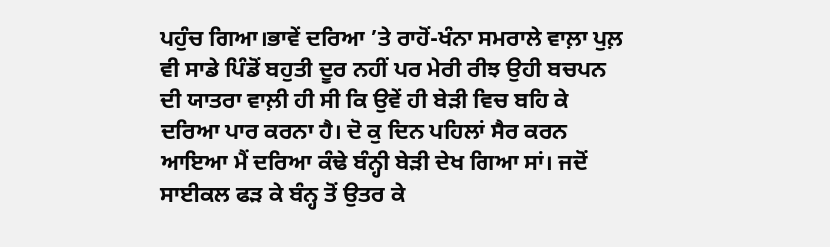ਪਹੁੰਚ ਗਿਆ।ਭਾਵੇਂ ਦਰਿਆ ’ਤੇ ਰਾਹੋਂ-ਖੰਨਾ ਸਮਰਾਲੇ ਵਾਲ਼ਾ ਪੁਲ਼ ਵੀ ਸਾਡੇ ਪਿੰਡੋਂ ਬਹੁਤੀ ਦੂਰ ਨਹੀਂ ਪਰ ਮੇਰੀ ਰੀਝ ਉਹੀ ਬਚਪਨ ਦੀ ਯਾਤਰਾ ਵਾਲ਼ੀ ਹੀ ਸੀ ਕਿ ਉਵੇਂ ਹੀ ਬੇੜੀ ਵਿਚ ਬਹਿ ਕੇ ਦਰਿਆ ਪਾਰ ਕਰਨਾ ਹੈ। ਦੋ ਕੁ ਦਿਨ ਪਹਿਲਾਂ ਸੈਰ ਕਰਨ ਆਇਆ ਮੈਂ ਦਰਿਆ ਕੰਢੇ ਬੰਨ੍ਹੀ ਬੇੜੀ ਦੇਖ ਗਿਆ ਸਾਂ। ਜਦੋਂ ਸਾਈਕਲ ਫੜ ਕੇ ਬੰਨ੍ਹ ਤੋਂ ਉਤਰ ਕੇ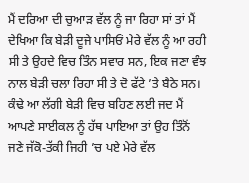ਮੈਂ ਦਰਿਆ ਦੀ ਚੁਆੜ ਵੱਲ ਨੂੰ ਜਾ ਰਿਹਾ ਸਾਂ ਤਾਂ ਮੈਂ ਦੇਖਿਆ ਕਿ ਬੇੜੀ ਦੂਜੇ ਪਾਸਿਓਂ ਮੇਰੇ ਵੱਲ ਨੂੰ ਆ ਰਹੀ ਸੀ ਤੇ ਉਹਦੇ ਵਿਚ ਤਿੰਨ ਸਵਾਰ ਸਨ, ਇਕ ਜਣਾ ਵੰਝ ਨਾਲ ਬੇੜੀ ਚਲਾ ਰਿਹਾ ਸੀ ਤੇ ਦੋ ਫੱਟੇ ’ਤੇ ਬੈਠੇ ਸਨ। ਕੰਢੇ ਆ ਲੱਗੀ ਬੇੜੀ ਵਿਚ ਬਹਿਣ ਲਈ ਜਦ ਮੈਂ ਆਪਣੇ ਸਾਈਕਲ ਨੂੰ ਹੱਥ ਪਾਇਆ ਤਾਂ ਉਹ ਤਿੰਨੋਂ ਜਣੇ ਜੱਕੋ-ਤੱਕੀ ਜਿਹੀ ’ਚ ਪਏ ਮੇਰੇ ਵੱਲ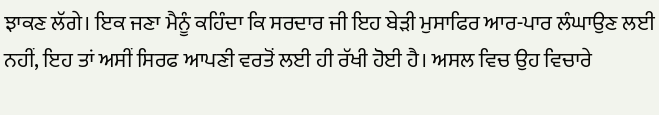ਝਾਕਣ ਲੱਗੇ। ਇਕ ਜਣਾ ਮੈਨੂੰ ਕਹਿੰਦਾ ਕਿ ਸਰਦਾਰ ਜੀ ਇਹ ਬੇੜੀ ਮੁਸਾਫਿਰ ਆਰ-ਪਾਰ ਲੰਘਾਉਣ ਲਈ ਨਹੀਂ, ਇਹ ਤਾਂ ਅਸੀਂ ਸਿਰਫ ਆਪਣੀ ਵਰਤੋਂ ਲਈ ਹੀ ਰੱਖੀ ਹੋਈ ਹੈ। ਅਸਲ ਵਿਚ ਉਹ ਵਿਚਾਰੇ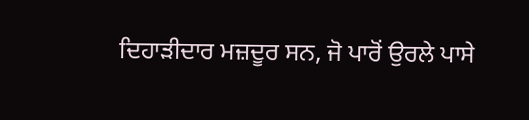ਦਿਹਾੜੀਦਾਰ ਮਜ਼ਦੂਰ ਸਨ, ਜੋ ਪਾਰੋਂ ਉਰਲੇ ਪਾਸੇ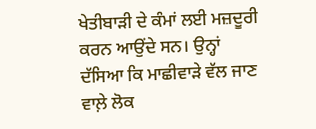ਖੇਤੀਬਾੜੀ ਦੇ ਕੰਮਾਂ ਲਈ ਮਜ਼ਦੂਰੀ ਕਰਨ ਆਉਂਦੇ ਸਨ। ਉਨ੍ਹਾਂ ਦੱਸਿਆ ਕਿ ਮਾਛੀਵਾੜੇ ਵੱਲ ਜਾਣ ਵਾਲ਼ੇ ਲੋਕ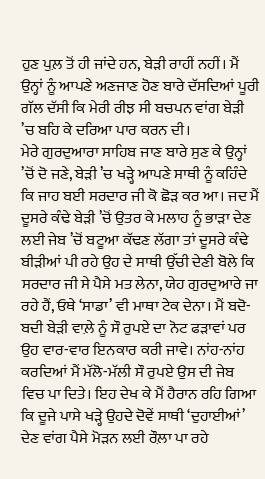ਹੁਣ ਪੁਲ਼ ਤੋਂ ਹੀ ਜਾਂਦੇ ਹਨ, ਬੇੜੀ ਰਾਹੀਂ ਨਹੀਂ। ਮੈਂ ਉਨ੍ਹਾਂ ਨੂੰ ਆਪਣੇ ਅਣਜਾਣ ਹੋਣ ਬਾਰੇ ਦੱਸਦਿਆਂ ਪੂਰੀ ਗੱਲ ਦੱਸੀ ਕਿ ਮੇਰੀ ਰੀਝ ਸੀ ਬਚਪਨ ਵਾਂਗ ਬੇੜੀ ’ਚ ਬਹਿ ਕੇ ਦਰਿਆ ਪਾਰ ਕਰਨ ਦੀ।
ਮੇਰੇ ਗੁਰਦੁਆਰਾ ਸਾਹਿਬ ਜਾਣ ਬਾਰੇ ਸੁਣ ਕੇ ਉਨ੍ਹਾਂ ’ਚੋਂ ਦੋ ਜਣੇ, ਬੇੜੀ ’ਚ ਖੜ੍ਹੇ ਆਪਣੇ ਸਾਥੀ ਨੂੰ ਕਹਿੰਦੇ ਕਿ ਜਾਹ ਬਈ ਸਰਦਾਰ ਜੀ ਕੋ ਛੋੜ ਕਰ ਆ। ਜਦ ਮੈਂ ਦੂਸਰੇ ਕੰਢੇ ਬੇੜੀ ’ਚੋਂ ਉਤਰ ਕੇ ਮਲਾਹ ਨੂੰ ਭਾੜਾ ਦੇਣ ਲਈ ਜੇਬ ’ਚੋਂ ਬਟੂਆ ਕੱਢਣ ਲੱਗਾ ਤਾਂ ਦੂਸਰੇ ਕੰਢੇ ਬੀੜੀਆਂ ਪੀ ਰਹੇ ਉਹ ਦੇ ਸਾਥੀ ਉੱਚੀ ਦੇਣੀ ਬੋਲੇ ਕਿ ਸਰਦਾਰ ਜੀ ਸੇ ਪੈਸੇ ਮਤ ਲੇਨਾ, ਯੇਹ ਗੁਰਦੁਆਰੇ ਜਾ ਰਹੇ ਹੈਂ, ਓਥੇ ‘ਸਾਡਾ’ ਵੀ ਮਾਥਾ ਟੇਕ ਦੇਨਾ। ਮੈਂ ਬਦੋ-ਬਦੀ ਬੇੜੀ ਵਾਲ਼ੇ ਨੂੰ ਸੌ ਰੁਪਏ ਦਾ ਨੋਟ ਫੜਾਵਾਂ ਪਰ ਉਹ ਵਾਰ-ਵਾਰ ਇਨਕਾਰ ਕਰੀ ਜਾਵੇ। ਨਾਂਹ-ਨਾਂਹ ਕਰਦਿਆਂ ਮੈਂ ਮੱਲੋ-ਮੱਲੀ ਸੌ ਰੁਪਏ ਉਸ ਦੀ ਜੇਬ ਵਿਚ ਪਾ ਦਿਤੇ। ਇਹ ਦੇਖ ਕੇ ਮੈਂ ਹੈਰਾਨ ਰਹਿ ਗਿਆ ਕਿ ਦੂਜੇ ਪਾਸੇ ਖੜ੍ਹੇ ਉਹਦੇ ਦੋਵੇਂ ਸਾਥੀ ‘ਦੁਹਾਈਆਂ’ ਦੇਣ ਵਾਂਗ ਪੈਸੇ ਮੋੜਨ ਲਈ ਰੌਲ਼ਾ ਪਾ ਰਹੇ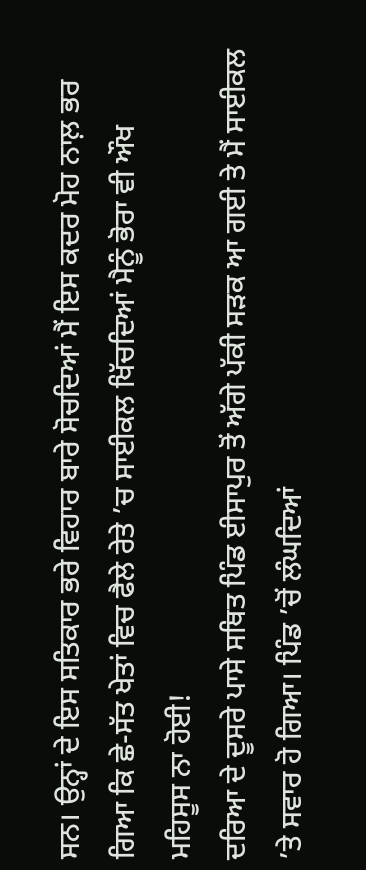ਸਨ। ਉਨ੍ਹਾਂ ਦੇ ਇਸ ਸਤਿਕਾਰ ਭਰੇ ਵਿਹਾਰ ਬਾਰੇ ਸੋਚਦਿਆਂ ਮੈਂ ਇਸ ਕਦਰ ਮੋਹ ਨਾਲ਼ ਭਰ ਗਿਆ ਕਿ ਛੇ-ਸੱਤ ਖੇਤਾਂ ਵਿਚ ਫੈਲੇ ਰੇਤੇ ’ਚ ਸਾਈਕਲ ਖਿੱਚਦਿਆਂ ਮੈਨੂੰ ਭੋਰਾ ਵੀ ਔਖ ਮਹਿਸੂਸ ਨਾ ਹੋਈ!
ਦਰਿਆ ਦੇ ਦੂਸਰੇ ਪਾਸੇ ਸਥਿਤ ਪਿੰਡ ਈਸਾਪੁਰ ਤੋਂ ਅੱਗੇ ਪੱਕੀ ਸੜਕ ਆ ਗਈ ਤੇ ਮੈਂ ਸਾਈਕਲ ’ਤੇ ਸਵਾਰ ਹੋ ਗਿਆ। ਪਿੰਡ ’ਚੋਂ ਲੰਘਦਿਆਂ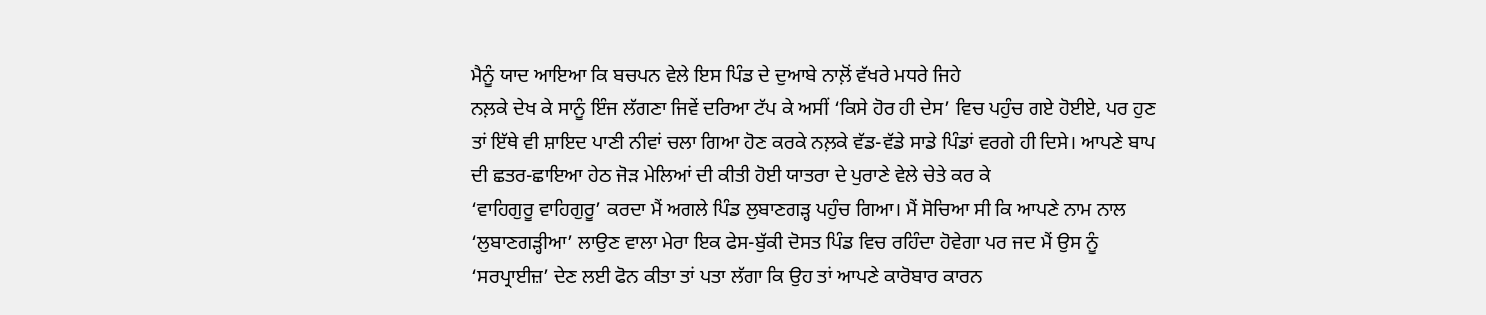ਮੈਨੂੰ ਯਾਦ ਆਇਆ ਕਿ ਬਚਪਨ ਵੇਲੇ ਇਸ ਪਿੰਡ ਦੇ ਦੁਆਬੇ ਨਾਲ਼ੋਂ ਵੱਖਰੇ ਮਧਰੇ ਜਿਹੇ
ਨਲ਼ਕੇ ਦੇਖ ਕੇ ਸਾਨੂੰ ਇੰਜ ਲੱਗਣਾ ਜਿਵੇਂ ਦਰਿਆ ਟੱਪ ਕੇ ਅਸੀਂ ‘ਕਿਸੇ ਹੋਰ ਹੀ ਦੇਸ’ ਵਿਚ ਪਹੁੰਚ ਗਏ ਹੋਈਏ, ਪਰ ਹੁਣ ਤਾਂ ਇੱਥੇ ਵੀ ਸ਼ਾਇਦ ਪਾਣੀ ਨੀਵਾਂ ਚਲਾ ਗਿਆ ਹੋਣ ਕਰਕੇ ਨਲ਼ਕੇ ਵੱਡ-ਵੱਡੇ ਸਾਡੇ ਪਿੰਡਾਂ ਵਰਗੇ ਹੀ ਦਿਸੇ। ਆਪਣੇ ਬਾਪ ਦੀ ਛਤਰ-ਛਾਇਆ ਹੇਠ ਜੋੜ ਮੇਲਿਆਂ ਦੀ ਕੀਤੀ ਹੋਈ ਯਾਤਰਾ ਦੇ ਪੁਰਾਣੇ ਵੇਲੇ ਚੇਤੇ ਕਰ ਕੇ
‘ਵਾਹਿਗੁਰੂ ਵਾਹਿਗੁਰੂ’ ਕਰਦਾ ਮੈਂ ਅਗਲੇ ਪਿੰਡ ਲੁਬਾਣਗੜ੍ਹ ਪਹੁੰਚ ਗਿਆ। ਮੈਂ ਸੋਚਿਆ ਸੀ ਕਿ ਆਪਣੇ ਨਾਮ ਨਾਲ ‘ਲੁਬਾਣਗੜ੍ਹੀਆ’ ਲਾਉਣ ਵਾਲਾ ਮੇਰਾ ਇਕ ਫੇਸ-ਬੁੱਕੀ ਦੋਸਤ ਪਿੰਡ ਵਿਚ ਰਹਿੰਦਾ ਹੋਵੇਗਾ ਪਰ ਜਦ ਮੈਂ ਉਸ ਨੂੰ ‘ਸਰਪ੍ਰਾਈਜ਼’ ਦੇਣ ਲਈ ਫੋਨ ਕੀਤਾ ਤਾਂ ਪਤਾ ਲੱਗਾ ਕਿ ਉਹ ਤਾਂ ਆਪਣੇ ਕਾਰੋਬਾਰ ਕਾਰਨ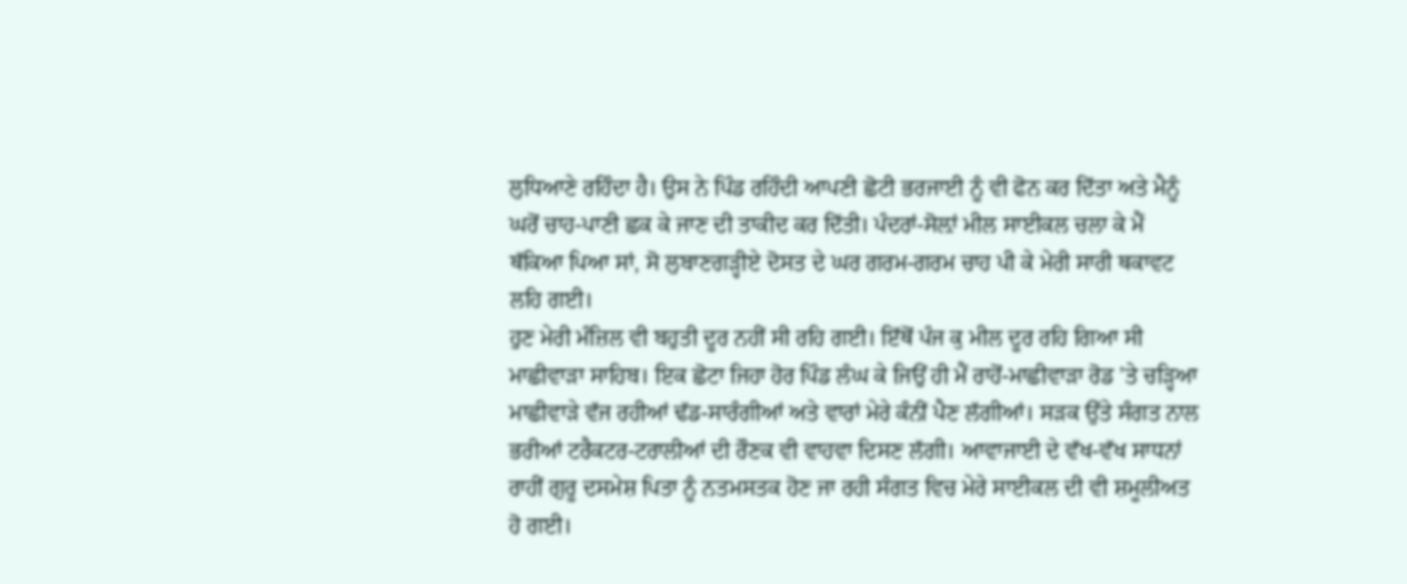ਲੁਧਿਆਣੇ ਰਹਿੰਦਾ ਹੈ। ਉਸ ਨੇ ਪਿੰਡ ਰਹਿੰਦੀ ਆਪਣੀ ਛੋਟੀ ਭਰਜਾਈ ਨੂੰ ਵੀ ਫੋਨ ਕਰ ਦਿੱਤਾ ਅਤੇ ਮੈਨੂੰ ਘਰੋਂ ਚਾਹ-ਪਾਣੀ ਛਕ ਕੇ ਜਾਣ ਦੀ ਤਾਕੀਦ ਕਰ ਦਿੱਤੀ। ਪੰਦਰਾਂ-ਸੋਲ਼ਾਂ ਮੀਲ ਸਾਈਕਲ ਚਲਾ ਕੇ ਮੈਂ ਥੱਕਿਆ ਪਿਆ ਸਾਂ, ਸੋ ਲੁਬਾਣਗੜ੍ਹੀਏ ਦੋਸਤ ਦੇ ਘਰ ਗਰਮ-ਗਰਮ ਚਾਹ ਪੀ ਕੇ ਮੇਰੀ ਸਾਰੀ ਥਕਾਵਟ ਲਹਿ ਗਈ।
ਹੁਣ ਮੇਰੀ ਮੰਜ਼ਿਲ ਵੀ ਬਹੁਤੀ ਦੂਰ ਨਹੀਂ ਸੀ ਰਹਿ ਗਈ। ਇੱਥੋਂ ਪੰਜ ਕੁ ਮੀਲ ਦੂਰ ਰਹਿ ਗਿਆ ਸੀ ਮਾਛੀਵਾੜਾ ਸਾਹਿਬ। ਇਕ ਛੋਟਾ ਜਿਹਾ ਹੋਰ ਪਿੰਡ ਲੰਘ ਕੇ ਜਿਉਂ ਹੀ ਮੈਂ ਰਾਹੋਂ-ਮਾਛੀਵਾੜਾ ਰੋਡ ’ਤੇ ਚੜ੍ਹਿਆ ਮਾਛੀਵਾੜੇ ਵੱਜ ਰਹੀਆਂ ਢੱਡ-ਸਾਰੰਗੀਆਂ ਅਤੇ ਵਾਰਾਂ ਮੇਰੇ ਕੰਨੀਂ ਪੈਣ ਲੱਗੀਆਂ। ਸੜਕ ਉੱਤੇ ਸੰਗਤ ਨਾਲ ਭਰੀਆਂ ਟਰੈਕਟਰ-ਟਰਾਲੀਆਂ ਦੀ ਰੌਣਕ ਵੀ ਵਾਹਵਾ ਦਿਸਣ ਲੱਗੀ। ਆਵਾਜਾਈ ਦੇ ਵੱਖ-ਵੱਖ ਸਾਧਨਾਂ ਰਾਹੀਂ ਗੁਰੂ ਦਸਮੇਸ਼ ਪਿਤਾ ਨੂੰ ਨਤਮਸਤਕ ਹੋਣ ਜਾ ਰਹੀ ਸੰਗਤ ਵਿਚ ਮੇਰੇ ਸਾਈਕਲ ਦੀ ਵੀ ਸ਼ਮੂਲੀਅਤ ਹੋ ਗਈ।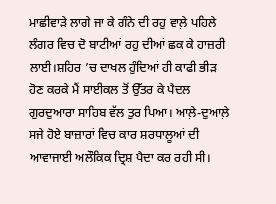ਮਾਛੀਵਾੜੇ ਲਾਗੇ ਜਾ ਕੇ ਗੰਨੇ ਦੀ ਰਹੁ ਵਾਲ਼ੇ ਪਹਿਲੇ ਲੰਗਰ ਵਿਚ ਦੋ ਬਾਟੀਆਂ ਰਹੁ ਦੀਆਂ ਛਕ ਕੇ ਹਾਜ਼ਰੀ ਲਾਈ।ਸ਼ਹਿਰ ’ਚ ਦਾਖਲ ਹੁੰਦਿਆਂ ਹੀ ਕਾਫੀ ਭੀੜ ਹੋਣ ਕਰਕੇ ਮੈਂ ਸਾਈਕਲ ਤੋਂ ਉੱਤਰ ਕੇ ਪੈਦਲ ਗੁਰਦੁਆਰਾ ਸਾਹਿਬ ਵੱਲ ਤੁਰ ਪਿਆ। ਆਲ਼ੇ-ਦੁਆਲ਼ੇ ਸਜੇ ਹੋਏ ਬਾਜ਼ਾਰਾਂ ਵਿਚ ਕਾਰ ਸ਼ਰਧਾਲੂਆਂ ਦੀ ਆਵਾਜਾਈ ਅਲੌਕਿਕ ਦ੍ਰਿਸ਼ ਪੈਦਾ ਕਰ ਰਹੀ ਸੀ।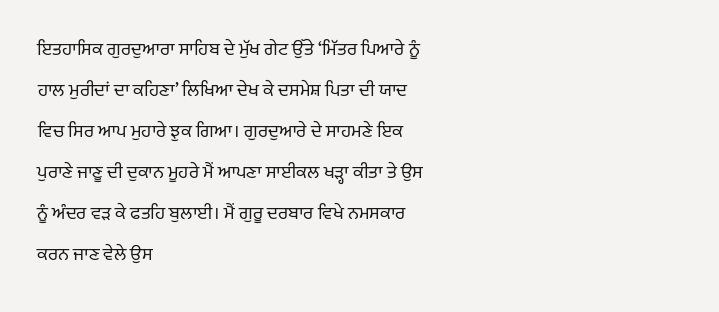ਇਤਹਾਸਿਕ ਗੁਰਦੁਆਰਾ ਸਾਹਿਬ ਦੇ ਮੁੱਖ ਗੇਟ ਉੱਤੇ ‘ਮਿੱਤਰ ਪਿਆਰੇ ਨੂੰ ਹਾਲ ਮੁਰੀਦਾਂ ਦਾ ਕਹਿਣਾ’ ਲਿਖਿਆ ਦੇਖ ਕੇ ਦਸਮੇਸ਼ ਪਿਤਾ ਦੀ ਯਾਦ ਵਿਚ ਸਿਰ ਆਪ ਮੁਹਾਰੇ ਝੁਕ ਗਿਆ। ਗੁਰਦੁਆਰੇ ਦੇ ਸਾਹਮਣੇ ਇਕ ਪੁਰਾਣੇ ਜਾਣੂ ਦੀ ਦੁਕਾਨ ਮੂਹਰੇ ਮੈਂ ਆਪਣਾ ਸਾਈਕਲ ਖੜ੍ਹਾ ਕੀਤਾ ਤੇ ਉਸ ਨੂੰ ਅੰਦਰ ਵੜ ਕੇ ਫਤਹਿ ਬੁਲਾਈ। ਮੈਂ ਗੁਰੂ ਦਰਬਾਰ ਵਿਖੇ ਨਮਸਕਾਰ ਕਰਨ ਜਾਣ ਵੇਲੇ ਉਸ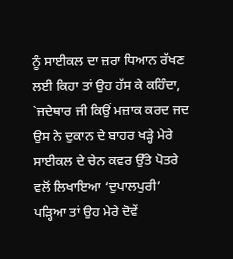ਨੂੰ ਸਾਈਕਲ ਦਾ ਜ਼ਰਾ ਧਿਆਨ ਰੱਖਣ ਲਈ ਕਿਹਾ ਤਾਂ ਉਹ ਹੱਸ ਕੇ ਕਹਿੰਦਾ, `ਜਦੇਥਾਰ ਜੀ ਕਿਉਂ ਮਜ਼ਾਕ ਕਰਦ ਜਦ ਉਸ ਨੇ ਦੁਕਾਨ ਦੇ ਬਾਹਰ ਖੜ੍ਹੇ ਮੇਰੇ ਸਾਈਕਲ ਦੇ ਚੇਨ ਕਵਰ ਉੱਤੇ ਪੋਤਰੇ ਵਲੋਂ ਲਿਖਾਇਆ ‘ਦੁਪਾਲਪੁਰੀ’ ਪੜ੍ਹਿਆ ਤਾਂ ਉਹ ਮੇਰੇ ਦੋਵੇਂ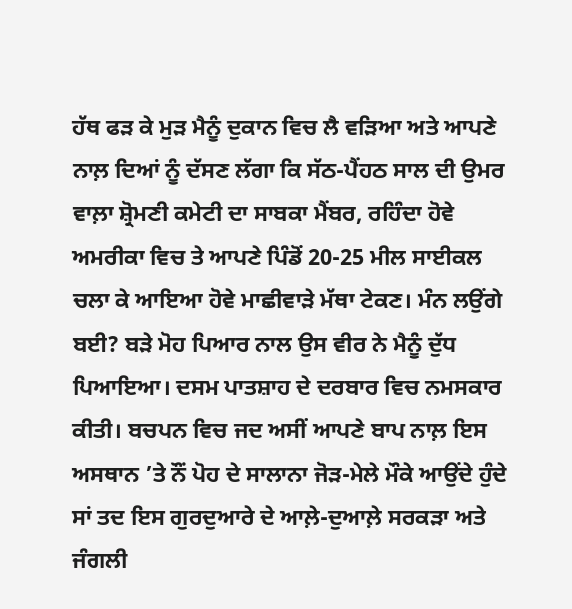ਹੱਥ ਫੜ ਕੇ ਮੁੜ ਮੈਨੂੰ ਦੁਕਾਨ ਵਿਚ ਲੈ ਵੜਿਆ ਅਤੇ ਆਪਣੇ ਨਾਲ਼ ਦਿਆਂ ਨੂੰ ਦੱਸਣ ਲੱਗਾ ਕਿ ਸੱਠ-ਪੈਂਹਠ ਸਾਲ ਦੀ ਉਮਰ ਵਾਲ਼ਾ ਸ਼੍ਰੋਮਣੀ ਕਮੇਟੀ ਦਾ ਸਾਬਕਾ ਮੈਂਬਰ, ਰਹਿੰਦਾ ਹੋਵੇ ਅਮਰੀਕਾ ਵਿਚ ਤੇ ਆਪਣੇ ਪਿੰਡੋਂ 20-25 ਮੀਲ ਸਾਈਕਲ ਚਲਾ ਕੇ ਆਇਆ ਹੋਵੇ ਮਾਛੀਵਾੜੇ ਮੱਥਾ ਟੇਕਣ। ਮੰਨ ਲਉਂਗੇ ਬਈ? ਬੜੇ ਮੋਹ ਪਿਆਰ ਨਾਲ ਉਸ ਵੀਰ ਨੇ ਮੈਨੂੰ ਦੁੱਧ ਪਿਆਇਆ। ਦਸਮ ਪਾਤਸ਼ਾਹ ਦੇ ਦਰਬਾਰ ਵਿਚ ਨਮਸਕਾਰ ਕੀਤੀ। ਬਚਪਨ ਵਿਚ ਜਦ ਅਸੀਂ ਆਪਣੇ ਬਾਪ ਨਾਲ਼ ਇਸ ਅਸਥਾਨ ’ਤੇ ਨੌਂ ਪੋਹ ਦੇ ਸਾਲਾਨਾ ਜੋੜ-ਮੇਲੇ ਮੌਕੇ ਆਉਂਦੇ ਹੁੰਦੇ ਸਾਂ ਤਦ ਇਸ ਗੁਰਦੁਆਰੇ ਦੇ ਆਲ਼ੇ-ਦੁਆਲ਼ੇ ਸਰਕੜਾ ਅਤੇ ਜੰਗਲੀ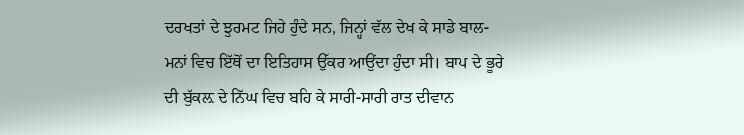ਦਰਖਤਾਂ ਦੇ ਝੁਰਮਟ ਜਿਹੇ ਹੁੰਦੇ ਸਨ, ਜਿਨ੍ਹਾਂ ਵੱਲ ਦੇਖ ਕੇ ਸਾਡੇ ਬਾਲ-ਮਨਾਂ ਵਿਚ ਇੱਥੋਂ ਦਾ ਇਤਿਹਾਸ ਉੱਕਰ ਆਉਂਦਾ ਹੁੰਦਾ ਸੀ। ਬਾਪ ਦੇ ਭੂਰੇ ਦੀ ਬੁੱਕਲ਼ ਦੇ ਨਿੱਘ ਵਿਚ ਬਹਿ ਕੇ ਸਾਰੀ-ਸਾਰੀ ਰਾਤ ਦੀਵਾਨ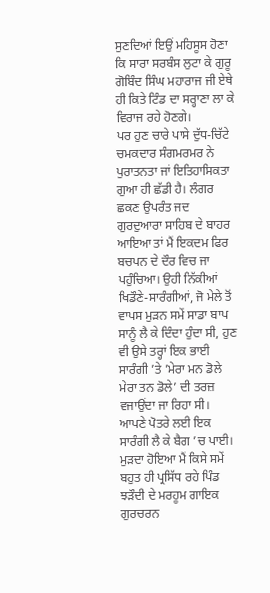ਸੁਣਦਿਆਂ ਇਉਂ ਮਹਿਸੂਸ ਹੋਣਾ ਕਿ ਸਾਰਾ ਸਰਬੰਸ ਲੁਟਾ ਕੇ ਗੁਰੂ ਗੋਬਿੰਦ ਸਿੰਘ ਮਹਾਰਾਜ ਜੀ ਏਥੇ ਹੀ ਕਿਤੇ ਟਿੰਡ ਦਾ ਸਰ੍ਹਾਣਾ ਲਾ ਕੇ ਵਿਰਾਜ ਰਹੇ ਹੋਣਗੇ।
ਪਰ ਹੁਣ ਚਾਰੇ ਪਾਸੇ ਦੁੱਧ-ਚਿੱਟੇ ਚਮਕਦਾਰ ਸੰਗਮਰਮਰ ਨੇ ਪੁਰਾਤਨਤਾ ਜਾਂ ਇਤਿਹਾਸਿਕਤਾ ਗੁਆ ਹੀ ਛੱਡੀ ਹੈ। ਲੰਗਰ ਛਕਣ ਉਪਰੰਤ ਜਦ ਗੁਰਦੁਆਰਾ ਸਾਹਿਬ ਦੇ ਬਾਹਰ ਆਇਆ ਤਾਂ ਮੈਂ ਇਕਦਮ ਫਿਰ ਬਚਪਨ ਦੇ ਦੌਰ ਵਿਚ ਜਾ ਪਹੁੰਚਿਆ। ਉਹੀ ਨਿੱਕੀਆਂ ਖਿਡੌਣੇ-ਸਾਰੰਗੀਆਂ, ਜੋ ਮੇਲੇ ਤੋਂ ਵਾਪਸ ਮੁੜਨ ਸਮੇਂ ਸਾਡਾ ਬਾਪ ਸਾਨੂੰ ਲੈ ਕੇ ਦਿੰਦਾ ਹੁੰਦਾ ਸੀ, ਹੁਣ ਵੀ ਉਸੇ ਤਰ੍ਹਾਂ ਇਕ ਭਾਈ ਸਾਰੰਗੀ ’ਤੇ ’ਮੇਰਾ ਮਨ ਡੋਲੇ ਮੇਰਾ ਤਨ ਡੋਲੇ’ ਦੀ ਤਰਜ਼ ਵਜਾਉਂਦਾ ਜਾ ਰਿਹਾ ਸੀ। ਆਪਣੇ ਪੋਤਰੇ ਲਈ ਇਕ ਸਾਰੰਗੀ ਲੈ ਕੇ ਬੈਗ ’ਚ ਪਾਈ। ਮੁੜਦਾ ਹੋਇਆ ਮੈਂ ਕਿਸੇ ਸਮੇਂ ਬਹੁਤ ਹੀ ਪ੍ਰਸਿੱਧ ਰਹੇ ਪਿੰਡ ਝੜੌਦੀ ਦੇ ਮਰਹੂਮ ਗਾਇਕ ਗੁਰਚਰਨ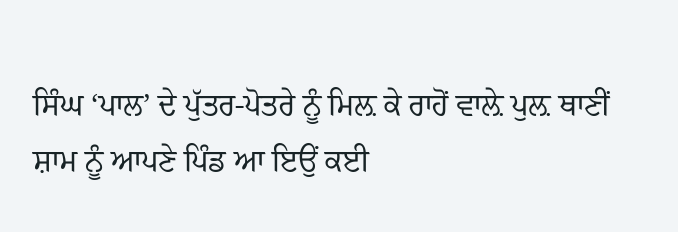ਸਿੰਘ ‘ਪਾਲ’ ਦੇ ਪੁੱਤਰ-ਪੋਤਰੇ ਨੂੰ ਮਿਲ਼ ਕੇ ਰਾਹੋਂ ਵਾਲ਼ੇ ਪੁਲ਼ ਥਾਣੀਂ ਸ਼ਾਮ ਨੂੰ ਆਪਣੇ ਪਿੰਡ ਆ ਇਉਂ ਕਈ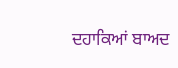ਦਹਾਕਿਆਂ ਬਾਅਦ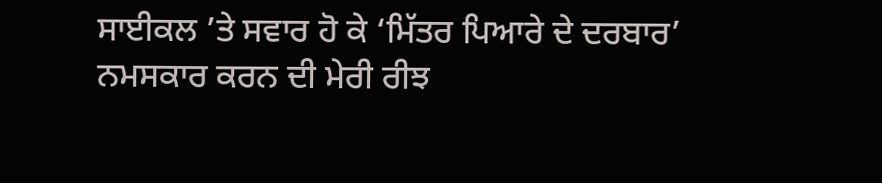ਸਾਈਕਲ ’ਤੇ ਸਵਾਰ ਹੋ ਕੇ ‘ਮਿੱਤਰ ਪਿਆਰੇ ਦੇ ਦਰਬਾਰ’ ਨਮਸਕਾਰ ਕਰਨ ਦੀ ਮੇਰੀ ਰੀਝ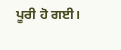ਪੂਰੀ ਹੋ ਗਈ।